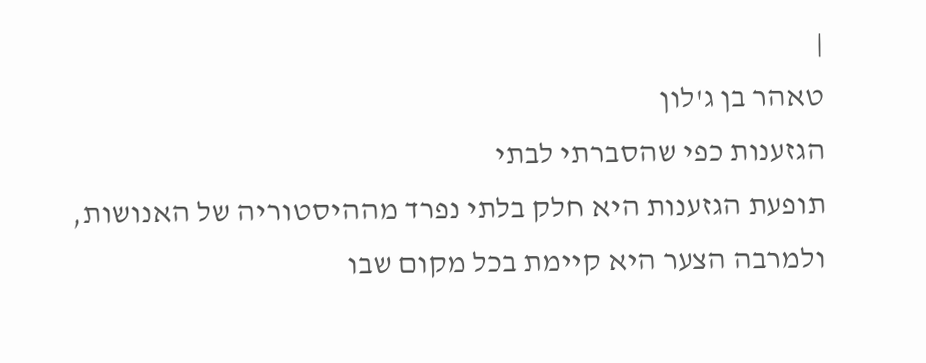|
טאהר בן ג'לון
הגזענות כפי שהסברתי לבתי
תופעת הגזענות היא חלק בלתי נפרד מההיסטוריה של האנושות, ולמרבה הצער היא קיימת בכל מקום שבו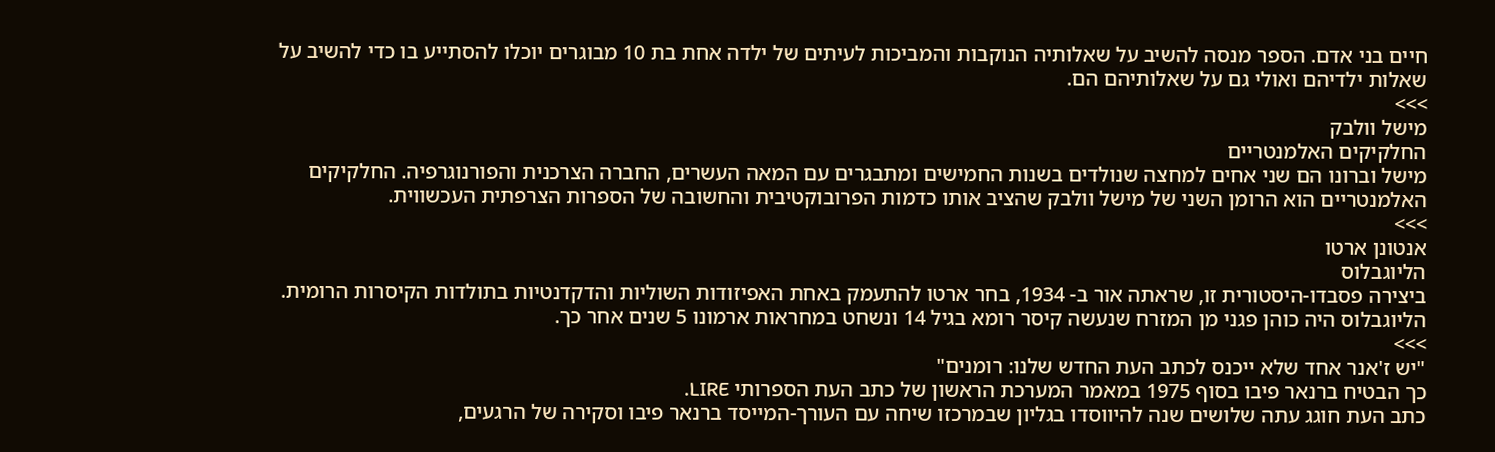חיים בני אדם. הספר מנסה להשיב על שאלותיה הנוקבות והמביכות לעיתים של ילדה אחת בת 10 מבוגרים יוכלו להסתייע בו כדי להשיב על שאלות ילדיהם ואולי גם על שאלותיהם הם.
>>>
מישל וולבק
החלקיקים האלמנטריים
מישל וברונו הם שני אחים למחצה שנולדים בשנות החמישים ומתבגרים עם המאה העשרים, החברה הצרכנית והפורנוגרפיה. החלקיקים האלמנטריים הוא הרומן השני של מישל וולבק שהציב אותו כדמות הפרובוקטיבית והחשובה של הספרות הצרפתית העכשווית.
>>>
אנטונן ארטו
הליוגבלוס
ביצירה פסבדו-היסטורית זו, שראתה אור ב- 1934, בחר ארטו להתעמק באחת האפיזודות השוליות והדקדנטיות בתולדות הקיסרות הרומית. הליוגבלוס היה כוהן פגני מן המזרח שנעשה קיסר רומא בגיל 14 ונשחט במחראות ארמונו 5 שנים אחר כך.
>>>
"יש ז'אנר אחד שלא ייכנס לכתב העת החדש שלנו: רומנים"
כך הבטיח ברנאר פיבו בסוף 1975 במאמר המערכת הראשון של כתב העת הספרותי LIRE.
כתב העת חוגג עתה שלושים שנה להיווסדו בגליון שבמרכזו שיחה עם העורך-המייסד ברנאר פיבו וסקירה של הרגעים,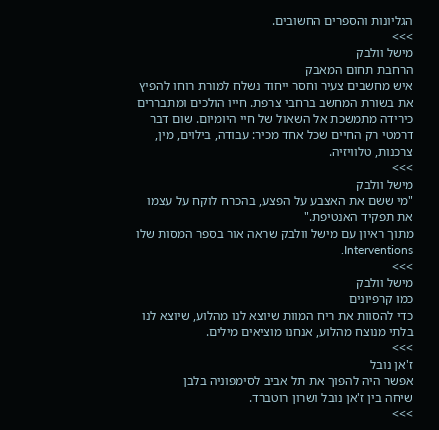הגליונות והספרים החשובים.
>>>
מישל וולבק
הרחבת תחום המאבק
איש מחשבים צעיר וחסר ייחוד נשלח למורת רוחו להפיץ את בשורת המחשב ברחבי צרפת. חייו הולכים ומתבררים כירידה מתמשכת אל השאול של חיי היומיום. שום דבר דרמטי רק החיים שכל אחד מכיר: עבודה, בילוים, מין, צרכנות, טלוויזיה.
>>>
מישל וולבק
"מי ששם את האצבע על הפצע, בהכרח לוקח על עצמו את תפקיד האנטיפת."
מתוך ראיון עם מישל וולבק שראה אור בספר המסות שלו Interventions.
>>>
מישל וולבק
כמו קרפיונים
כדי להסוות את ריח המוות שיוצא לנו מהלוע, שיוצא לנו בלתי מנוצח מהלוע, אנחנו מוציאים מילים.
>>>
ז'אן נובל
אפשר היה להפוך את תל אביב לסימפוניה בלבן
שיחה בין ז'אן נובל ושרון רוטברד.
>>>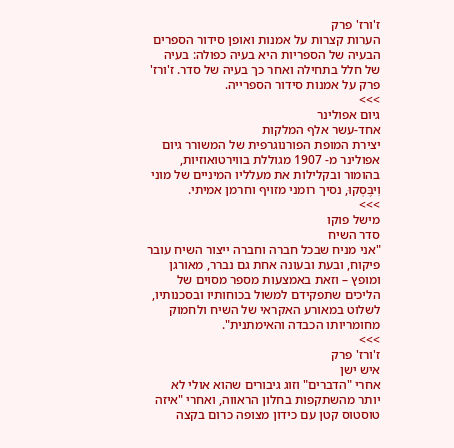ז'ורז' פרק
הערות קצרות על אמנות ואופן סידור הספרים
הבעיה של הספריות היא בעיה כפולה: בעיה של חלל בתחילה ואחר כך בעיה של סדר. ז'ורז' פרק על אמנות סידור הספרייה.
>>>
גיום אפולינר
אחד-עשר אלף המלקות
יצירת המופת הפורנוגרפית של המשורר גיום אפולינר מ- 1907 מגוללת בווירטואוזיות, בהומור ובקלילות את מעלליו המיניים של מוני וִיבֶּסְקוּ, נסיך רומני מזויף וחרמן אמיתי.
>>>
מישל פוקו
סדר השיח
"אני מניח שבכל חברה וחברה ייצור השיח עובר פיקוח, ובעת ובעונה אחת גם נברר, מאורגן ומופץ – וזאת באמצעות מספר מסוים של הליכים שתפקידם למשול בכוחותיו ובסכנותיו, לשלוט במאורע האקראי של השיח ולחמוק מחומריותו הכבדה והאימתנית".
>>>
ז'ורז' פרק
איש ישן
אחרי "הדברים" וזוג גיבורים שהוא אולי לא יותר מהשתקפות בחלון הראווה, ואחרי "איזה טוסטוס קטן עם כידון מצופה כרום בקצה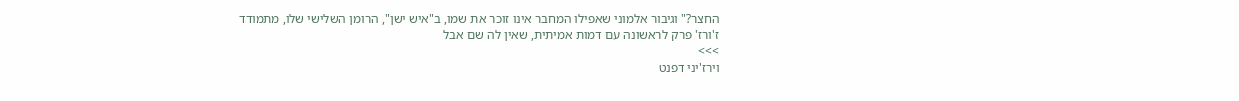החצר?" וגיבור אלמוני שאפילו המחבר אינו זוכר את שמו, ב"איש ישן", הרומן השלישי שלו, מתמודד ז'ורז' פרק לראשונה עם דמות אמיתית, שאין לה שם אבל
>>>
וירז'יני דפנט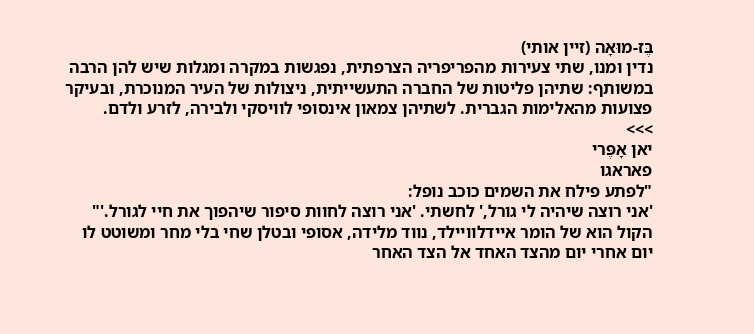בֶּז-מוּאָה (זיין אותי)
נדין ומנו, שתי צעירות מהפריפריה הצרפתית, נפגשות במקרה ומגלות שיש להן הרבה במשותף: שתיהן פליטות של החברה התעשייתית, ניצולות של העיר המנוכרת, ובעיקר פצועות מהאלימות הגברית. לשתיהן צמאון אינסופי לוויסקי ולבירה, לזרע ולדם.
>>>
יאן אָפֶּרי
פאראגו
"לפתע פילח את השמים כוכב נופל:
'אני רוצה שיהיה לי גורל,' לחשתי. 'אני רוצה לחוות סיפור שיהפוך את חיי לגורל.'"
הקול הוא של הומר איידלוויילד, נווד מלידה, אסופי ובטלן שחי בלי מחר ומשוטט לו יום אחרי יום מהצד האחד אל הצד האחר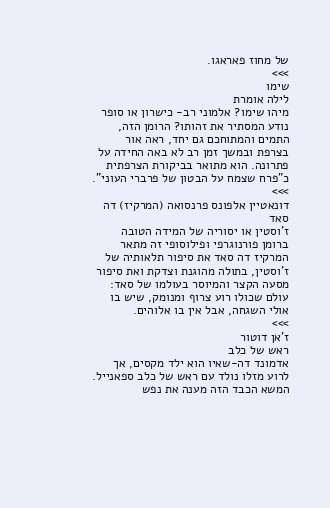של מחוז פאראגו.
>>>
שימו
לילה אומרת
מיהו שימו? אלמוני רב- כישרון או סופר נודע המסתיר את זהותו? הרומן הזה, התמים והמתוחכם גם יחד, ראה אור בצרפת ובמשך זמן רב לא באה החידה על פתרונה. הוא מתואר בביקורת הצרפתית כ"פרח שצמח על הבטון של פרברי העוני".
>>>
דונאטיין אלפונס פרנסואה (המרקיז) דה סאד
ז'וסטין או יסוריה של המידה הטובה
ברומן פורנוגרפי ופילוסופי זה מתאר המרקיז דה סאד את סיפור תלאותיה של ז'וסטין, בתולה מהוגנת וצדקת ואת סיפור מסעה הקצר והמיוסר בעולמו של סאד: עולם שכולו רוע צרוף ומנומק, שיש בו אולי השגחה, אבל אין בו אלוהים.
>>>
ז'אן דוטור
ראש של כלב
אדמונד דה-שאיו הוא ילד מקסים, אך לרוע מזלו נולד עם ראש של כלב ספאנייל. המשא הכבד הזה מענה את נפש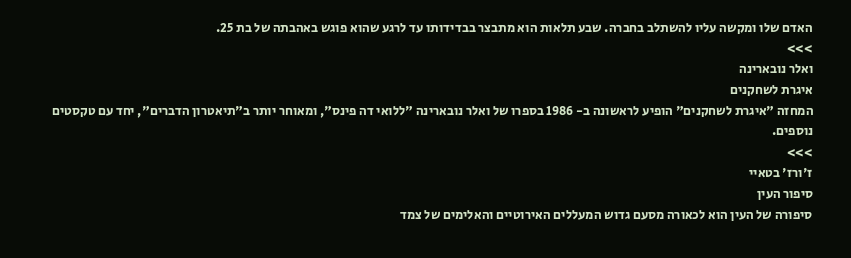האדם שלו ומקשה עליו להשתלב בחברה. שבע תלאות הוא מתבצר בבדידותו עד לרגע שהוא פוגש באהבתה של בת 25.
>>>
ואלר נובארינה
איגרת לשחקנים
המחזה "איגרת לשחקנים" הופיע לראשונה ב- 1986 בספרו של ואלר נובארינה "ללואי דה פינס", ומאוחר יותר ב"תיאטרון הדברים", יחד עם טקסטים נוספים.
>>>
ז'ורז' בטאיי
סיפור העין
סיפורה של העין הוא לכאורה מסעם גדוש המעללים האירוטיים והאלימים של צמד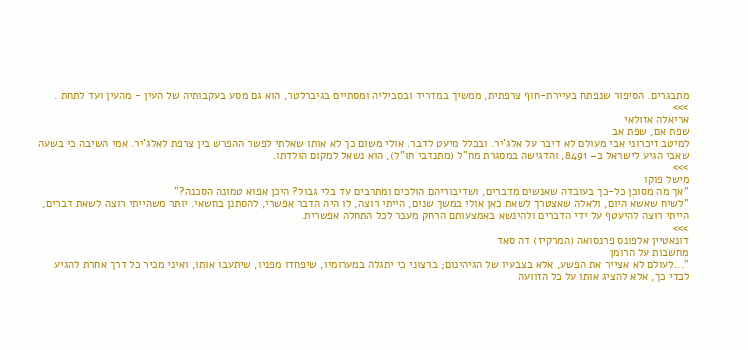מתבגרים. הסיפור שנפתח בעיירת-חוף צרפתית, ממשיך במדריד ובסביליה ומסתיים בגיברלטר, הוא גם מסע בעקבותיה של העין - מהעין ועד לתחת .
>>>
אריאלה אזולאי
שפת אם, שפת אב
למיטב זיכרוני אבי מעולם לא דיבר על אלג'יר. ובכלל מיעט לדבר. אולי משום כך לא אותו שאלתי לפשר ההפרש בין צרפת לאלג'יר. אמי השיבה כי בשעה שאבי הגיע לישראל ב– 8491, והדגישה במסגרת מח"ל (מתנדבי חו"ל), הוא נשאל למקום הולדתו.
>>>
מישל פוקו
"אך מה מסוכן כל-כך בעובדה שאנשים מדברים, ושדיבוריהם הולכים ומתרבים עד בלי גבול? היכן אפוא טמונה הסכנה?"
"לשיח שאשא היום, ולאלה שאצטרך לשאת כאן אולי במשך שנים, הייתי רוצה, לו היה הדבר אפשרי, להסתנן בחשאי. יותר משהייתי רוצה לשאת דברים, הייתי רוצה להיעטף על ידי הדברים ולהינשא באמצעותם הרחק מעבר לכל התחלה אפשרית.
>>>
דונאטיין אלפונס פרנסואה (המרקיז) דה סאד
מחשבות על הרומן
"...לעולם לא אצייר את הפשע, אלא בצבעיו של הגיהינום; ברצוני כי יתגלה במערומיו, שיפחדו מפניו, שיתעבו אותו, ואיני מכיר כל דרך אחרת להגיע לכדי כך, אלא להציג אותו על כל הזוועה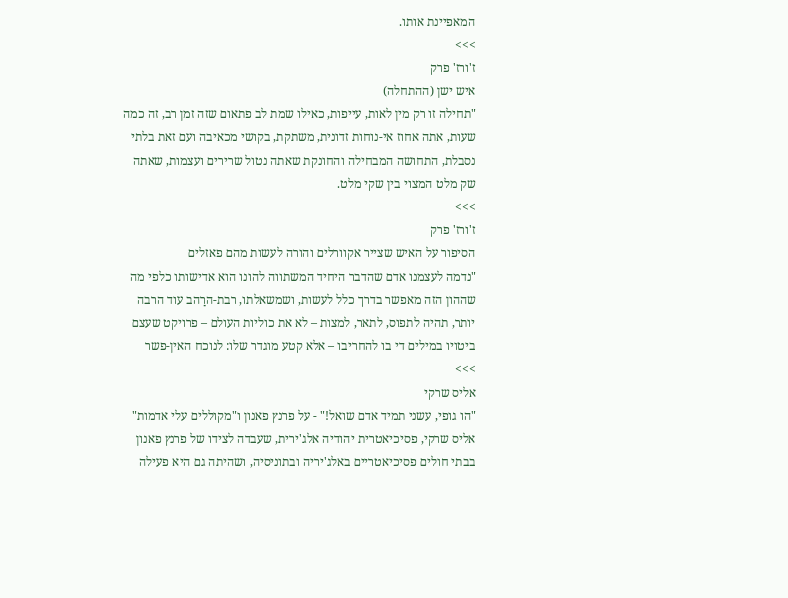המאפיינת אותו.
>>>
ז'ורז' פרק
איש ישן (ההתחלה)
"תחילה זו רק מין לאות, עייפות, כאילו שמת לב פתאום שזה זמן רב, זה כמה שעות, אתה אחוז אי-נוחות זדונית, משתקת, בקושי מכאיבה ועם זאת בלתי נסבלת, התחושה המבחילה והחונקת שאתה נטול שרירים ועצמות, שאתה שק מלט המצוי בין שקי מלט.
>>>
ז'ורז' פרק
הסיפור על האיש שצייר אקוורלים והורה לעשות מהם פאזלים
"נדמה לעצמנו אדם שהדבר היחיד המשתווה להונו הוא אדישותו כלפי מה שההון הזה מאפשר בדרך כלל לעשות, ושמשאלתו, רבת-הרַהב עוד הרבה יותר, תהיה לתפוס, לתאר, למצות – לא את כוליות העולם – פרויקט שעצם ביטויו במילים די בו להחריבו – אלא קטע מוגדר שלו: לנוכח האין-פשר
>>>
אליס שרקי
"הו גופי, עשני תמיד אדם שואל!" - על פרנץ פאנון ו"מקוללים עלי אדמות"
אליס שרקי, פסיכיאטרית יהודיה אלג'ירית, שעבדה לצידו של פרנץ פאנון בבתי חולים פסיכיאטריים באלג'יריה ובתוניסיה, ושהיתה גם היא פעילה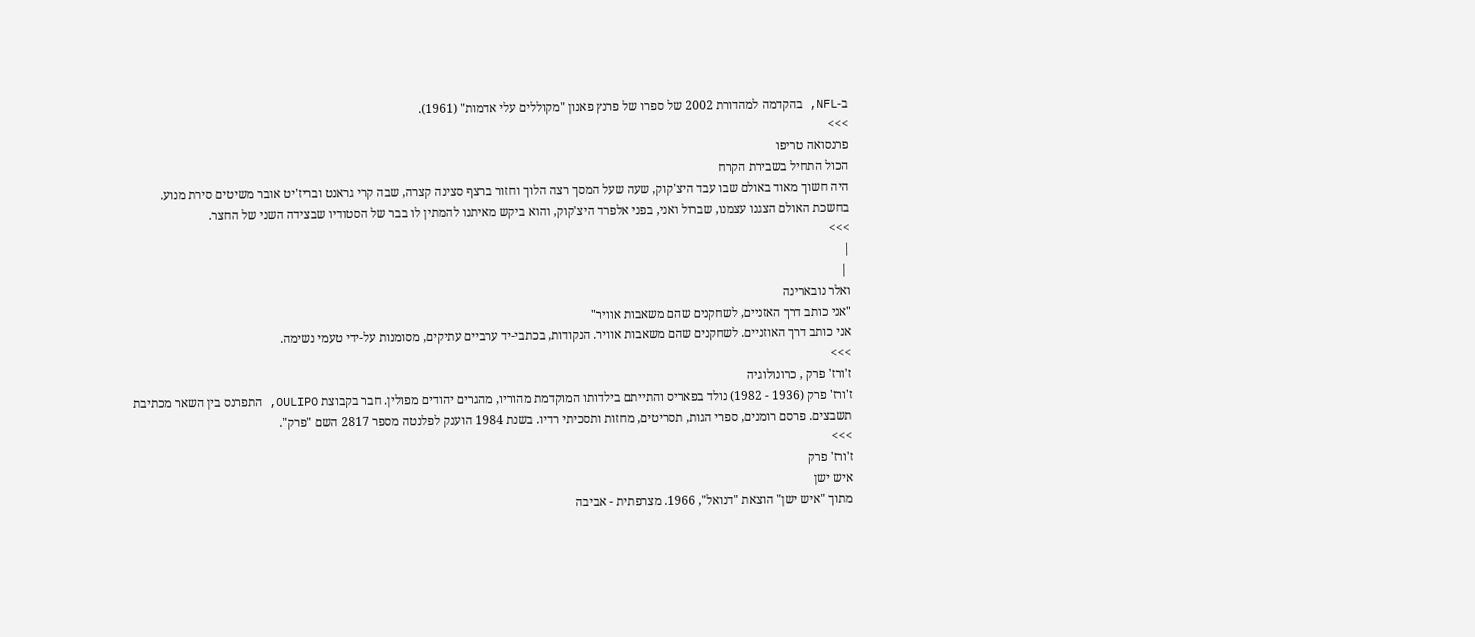ב-NFL, בהקדמה למהדורת 2002 של ספרו של פרנץ פאנון "מקוללים עלי אדמות" (1961).
>>>
פרנסואה טריפו
הכול התחיל בשבירת הקרח
היה חשוך מאוד באולם שבו עבד היצ'קוק, שעה שעל המסך רצה הלוך וחזור ברצף סצינה קצרה, שבה קרי גראנט ובריז'יט אובר משיטים סירת מנוע. בחשכת האולם הצגנו עצמנו, שברול ואני, בפני אלפרד היצ'קוק, והוא ביקש מאיתנו להמתין לו בבר של הסטודיו שבצידה השני של החצר.
>>>
|
 |
ואלר נובארינה
"אני כותב דרך האזניים, לשחקנים שהם משאבות אוויר"
אני כותב דרך האוזניים. לשחקנים שהם משאבות אוויר. הנקודות, בכתבי-יד ערביים עתיקים, מסומנות על-ידי טעמי נשימה.
>>>
ז'ורז' פרק , כרונולוגיה
ז'ורז' פרק (1936 - 1982) נולד בפאריס והתייתם בילדותו המוקדמת מהוריו, מהגרים יהודים מפולין. חבר בקבוצת OULIPO, התפרנס בין השאר מכתיבת תשבצים. פרסם רומנים, ספרי הגות, תסריטים, מחזות ותסכיתי רדיו. בשנת 1984 הוענק לפלנטה מספר 2817 השם "פרק".
>>>
ז'ורז' פרק
איש ישן
מתוך "איש ישן" הוצאת "דנואל", 1966. מצרפתית - אביבה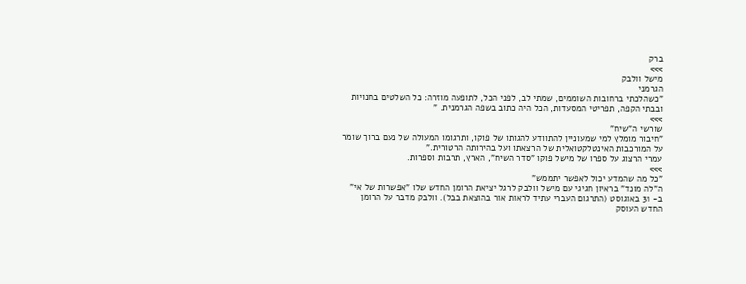ברק
>>>
מישל וולבק
הגרמני
"כשהלכתי ברחובות השוממים, שמתי לב, לפני הכל, לתופעה מוזרה: כל השלטים בחנויות ובבתי הקפה, תפריטי המסעדות, הכל היה כתוב בשפה הגרמנית. "
>>>
שורשי ה"שיח"
"חיבור מומלץ למי שמעוניין להתוודע להגותו של פוקו, ותרגומו המעולה של נעם ברוך שומר על המורכבות האינטלקטואלית של הרצאתו ועל בהירותה הרטורית."
עמרי הרצוג על ספרו של מישל פוקו "סדר השיח", הארץ, תרבות וספרות.
>>>
"כל מה שהמדע יכול לאפשר יתממש"
ה"לה מונד" בראיון חגיגי עם מישל וולבק לרגל יציאת הרומן החדש שלו "אפשרות של אי" ב- 31 באוגוסט (התרגום העברי עתיד לראות אור בהוצאת בבל). וולבק מדבר על הרומן החדש העוסק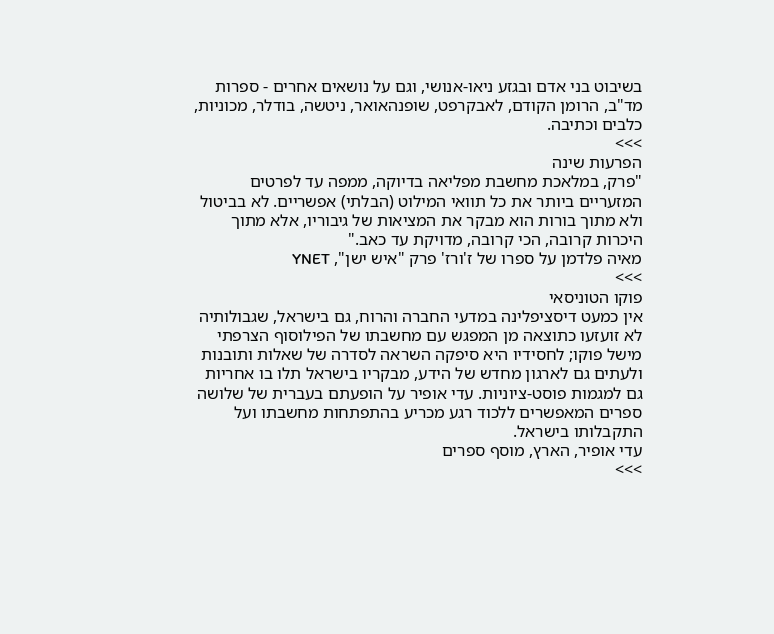בשיבוט בני אדם ובגזע ניאו-אנושי, וגם על נושאים אחרים - ספרות מד"ב, הרומן הקודם, לאבקרפט, שופנהאואר, ניטשה, בודלר, מכוניות, כלבים וכתיבה.
>>>
הפרעות שינה
"פרק, במלאכת מחשבת מפליאה בדיוקה, ממפה עד לפרטים המזעריים ביותר את כל תוואי המילוט (הבלתי) אפשריים. לא בביטול ולא מתוך בורות הוא מבקר את המציאות של גיבוריו, אלא מתוך היכרות קרובה, הכי קרובה, מדויקת עד כאב."
מאיה פלדמן על ספרו של ז'ורז' פרק "איש ישן", YNET
>>>
פוקו הטוניסאי
אין כמעט דיסציפלינה במדעי החברה והרוח, גם בישראל, שגבולותיה לא זועזעו כתוצאה מן המפגש עם מחשבתו של הפילוסוף הצרפתי מישל פוקו; לחסידיו היא סיפקה השראה לסדרה של שאלות ותובנות ולעתים גם לארגון מחדש של הידע, מבקריו בישראל תלו בו אחריות גם למגמות פוסט-ציוניות. עדי אופיר על הופעתם בעברית של שלושה ספרים המאפשרים ללכוד רגע מכריע בהתפתחות מחשבתו ועל התקבלותו בישראל.
עדי אופיר, הארץ, מוסף ספרים
>>>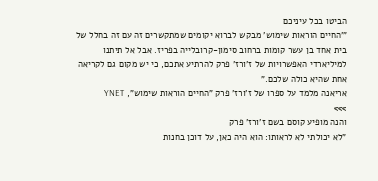הביטו בכל עיניכם
"'החיים הוראות שימוש' מבקש לברוא יקומים שמתקשרים זה עם זה בחלל של בית אחד בן עשר קומות ברחוב סימון-קרובלייה בפריז. אבל אל תיתנו למיליארדי האפשרויות של ז'ורז' פרק להרתיע אתכם, כי יש מקום גם לקריאה אחת שהיא כולה שלכם."
אריאנה מלמד על ספרו של ז'ורז' פרק "החיים הוראות שימוש", YNET
>>>
והנה מופיע קוסם בשם ז'ורז' פרק
"לא יכולתי לא לראותו: הוא היה כאן, על דוכן בחנות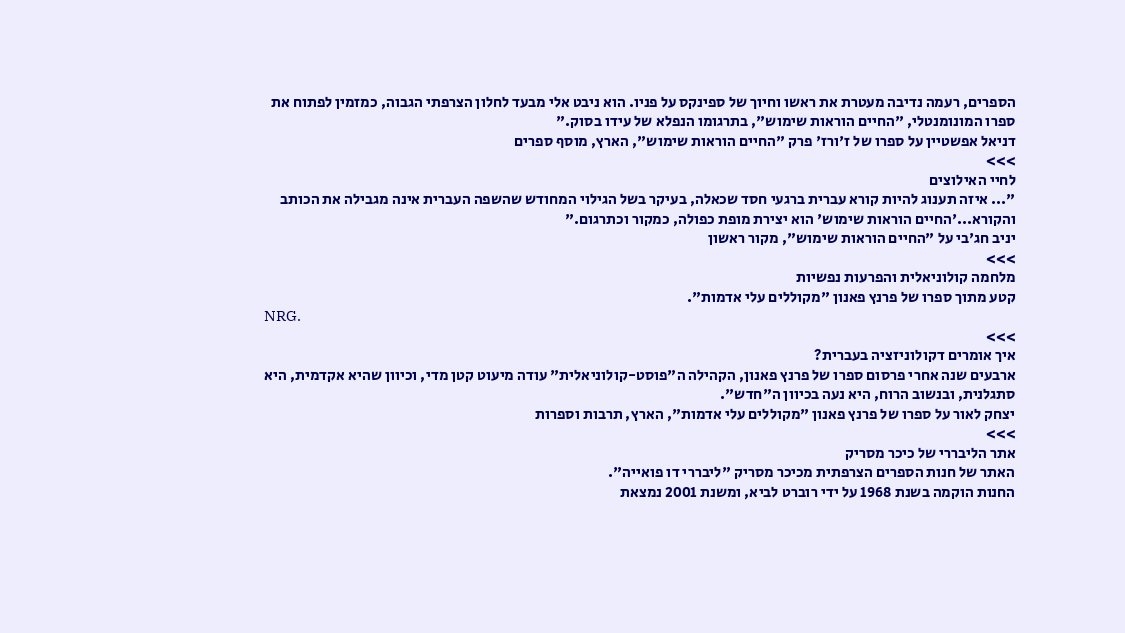הספרים, רעמה נדיבה מעטרת את ראשו וחיוך של ספינקס על פניו. הוא ניבט אלי מבעד לחלון הצרפתי הגבוה, כמזמין לפתוח את ספרו המונומנטלי, "החיים הוראות שימוש", בתרגומו הנפלא של עידו בסוק."
דניאל אפשטיין על ספרו של ז'ורז' פרק "החיים הוראות שימוש", הארץ, מוסף ספרים
>>>
לחיי האילוצים
"... איזה תענוג להיות קורא עברית ברגעי חסד שכאלה, בעיקר בשל הגילוי המחודש שהשפה העברית אינה מגבילה את הכותב והקורא...'החיים הוראות שימוש' הוא יצירת מופת כפולה, כמקור וכתרגום."
יניב חג'בי על "החיים הוראות שימוש", מקור ראשון
>>>
מלחמה קולוניאלית והפרעות נפשיות
קטע מתוך ספרו של פרנץ פאנון "מקוללים עלי אדמות".
NRG.
>>>
איך אומרים דקולוניזציה בעברית?
ארבעים שנה אחרי פרסום ספרו של פרנץ פאנון, הקהילה ה"פוסט-קולוניאלית" עודה מיעוט קטן מדי, וכיוון שהיא אקדמית, היא סתגלנית, ובנשוב הרוח, היא נעה בכיוון ה"חדש".
יצחק לאור על ספרו של פרנץ פאנון "מקוללים עלי אדמות", הארץ, תרבות וספרות
>>>
אתר הליבררי של כיכר מסריק
האתר של חנות הספרים הצרפתית מכיכר מסריק "ליבררי דו פואייה".
החנות הוקמה בשנת 1968 על ידי רוברט לביא, ומשנת 2001 נמצאת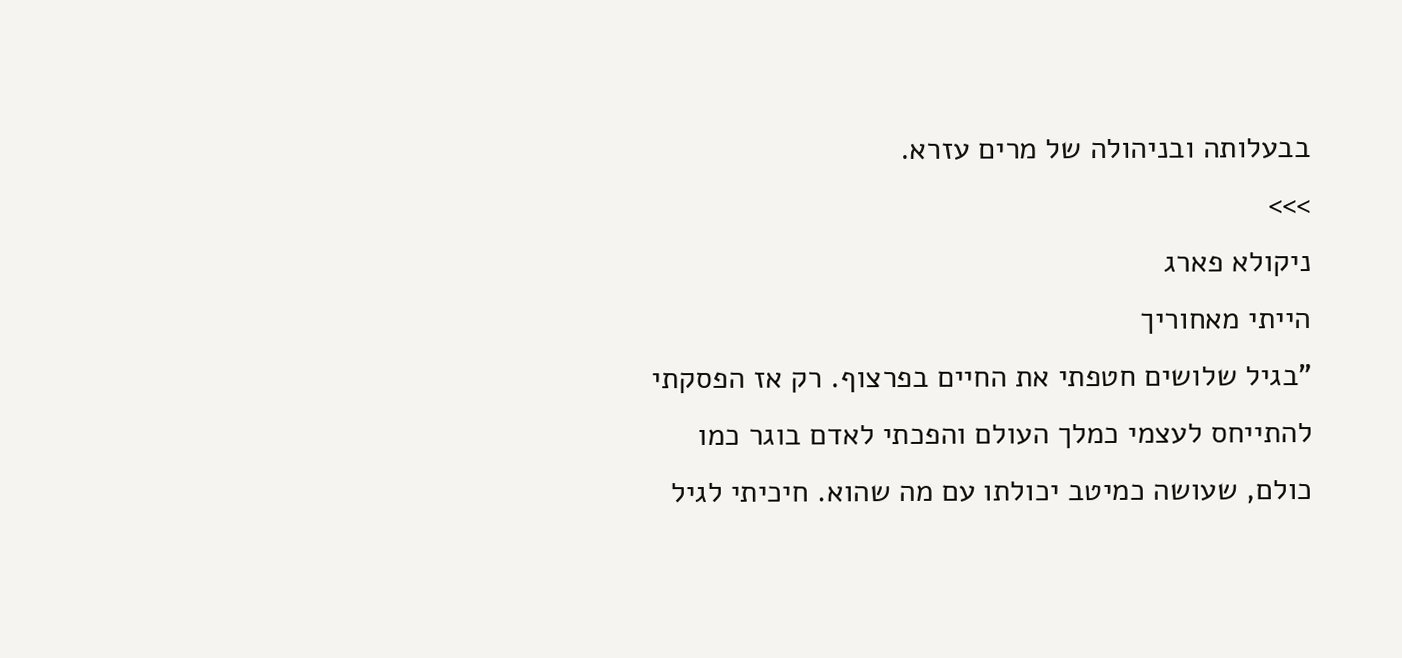בבעלותה ובניהולה של מרים עזרא.
>>>
ניקולא פארג
הייתי מאחוריך
"בגיל שלושים חטפתי את החיים בפרצוף. רק אז הפסקתי להתייחס לעצמי כמלך העולם והפכתי לאדם בוגר כמו כולם, שעושה כמיטב יכולתו עם מה שהוא. חיכיתי לגיל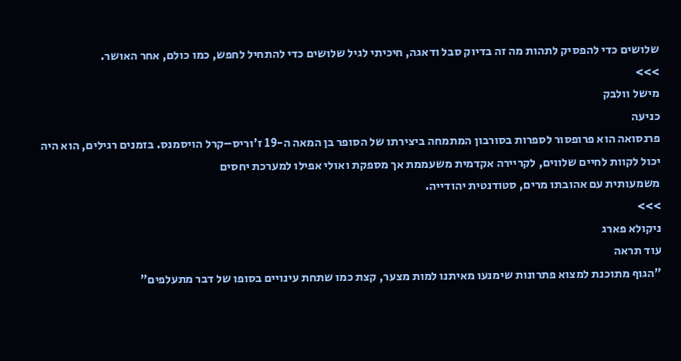שלושים כדי להפסיק לתהות מה זה בדיוק סבל ודאגה, חיכיתי לגיל שלושים כדי להתחיל לחפש, כמו כולם, אחר האושר.
>>>
מישל וולבק
כניעה
פרנסואה הוא פרופסור לספרות בסורבון המתמחה ביצירתו של הסופר בן המאה ה-19 ז'וריס–קרל הויסמנס. בזמנים רגילים, הוא היה יכול לקוות לחיים שלווים, לקריירה אקדמית משעממת אך מספקת ואולי אפילו למערכת יחסים
משמעותית עם אהובתו מרים, סטודנטית יהודייה.
>>>
ניקולא פארג
עוד תראה
"הגוף מתוכנת למצוא פתרונות שימנעו מאיתנו למות מצער, קצת כמו שתחת עינויים בסופו של דבר מתעלפים"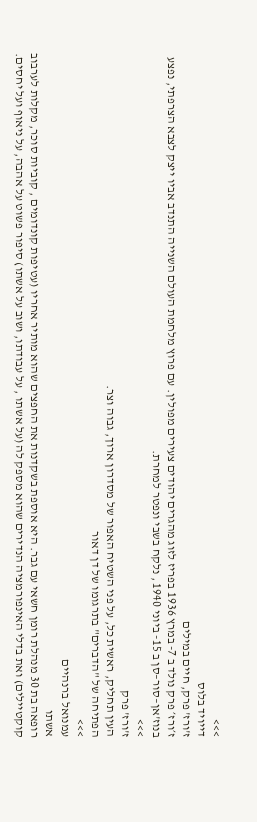>>>
דייויד בלוס
ז'ורז' פרק, חיים במילים
ז׳ורז׳ פרק נולד ב 7- במרץ 1936 בפריז לזוג מהגרים יהודים צעירים מפולין. עם פרוץ מלחמת העולם השנייה התנדב אביו ייצק לצבא הצרפתי, נפצע בנוז'אן–סור–סן ב 15- ביוני 1940 , נלקח בשבי ונפטר למחרת.
>>>
ז'ורז' פרק
העין תחליק, ראשית כל, על פני השטיח האפור של מסדרון ארוך, גבוה וצר.
הפתיחה של "הדברים" בתרגומו של דן דאור
>>>
עמנואל ברנהיים
אשתו
רופאה בת 30 מנהלת רומן חשאי עם גבר. היא אוספת בשקדנות את החפצים שהוא מותיר אחריו (עטיפות קונדומים , קוביות סוכר, מקלות לערבוב קוקטיילים) ואת בדלי האינפורמציה הנדירים שהוא מספק לה (על אשתו , על עבודתו, ושוב על אשתו) סיפור פשוט על אהבה, על ניאוף ועל יחסים.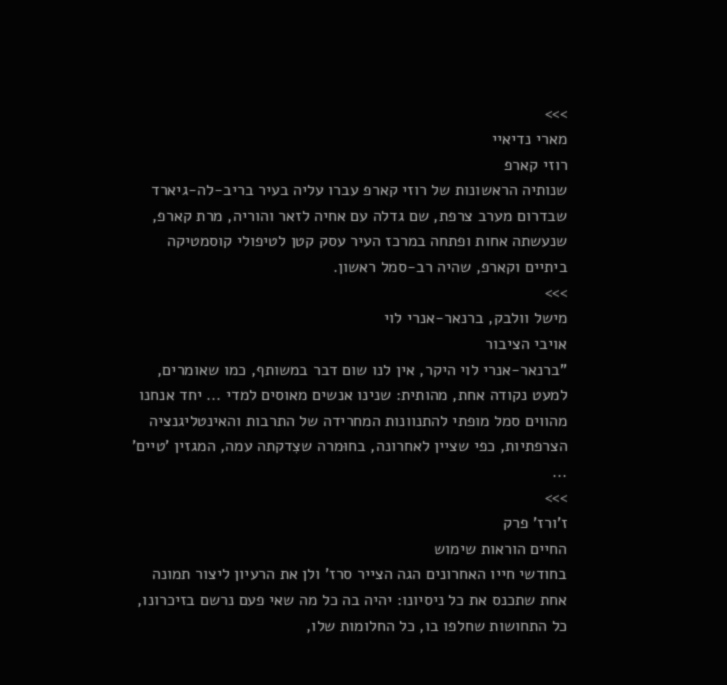>>>
מארי נדיאיי
רוזי קארפ
שנותיה הראשונות של רוזי קארפ עברו עליה בעיר בריב-לה-גיארד שבדרום מערב צרפת, שם גדלה עם אחיה לזאר והוריה, מרת קארפ, שנעשתה אחות ופתחה במרכז העיר עסק קטן לטיפולי קוסמטיקה ביתיים וקארפ, שהיה רב-סמל ראשון.
>>>
מישל וולבק, ברנאר-אנרי לוי
אויבי הציבור
"ברנאר-אנרי לוי היקר, אין לנו שום דבר במשותף, כמו שאומרים, למעט נקודה אחת, מהותית: שנינו אנשים מאוסים למדי ... יחד אנחנו מהווים סמל מופתי להתנוונות המחרידה של התרבות והאינטליגנציה
הצרפתיות, כפי שציין לאחרונה, בחוּמרה שצִדקתה עמה, המגזין 'טיים' ...
>>>
ז'ורז' פרק
החיים הוראות שימוש
בחודשי חייו האחרונים הגה הצייר סרז' ולן את הרעיון ליצור תמונה אחת שתכנס את כל ניסיונו: יהיה בה כל מה שאי פעם נרשם בזיכרונו, כל התחושות שחלפו בו, כל החלומות שלו,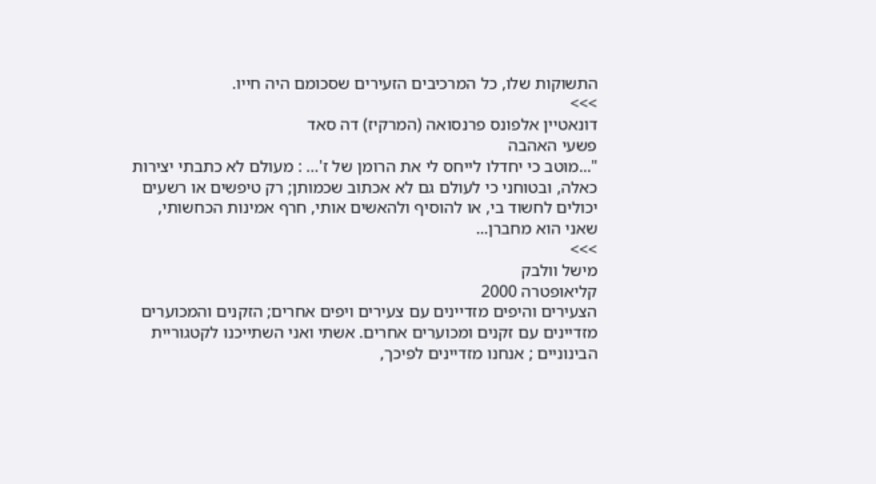התשוקות שלו, כל המרכיבים הזעירים שסכומם היה חייו.
>>>
דונאטיין אלפונס פרנסואה (המרקיז) דה סאד
פשעי האהבה
"...מוטב כי יחדלו לייחס לי את הרומן של ז'… : מעולם לא כתבתי יצירות כאלה, ובטוחני כי לעולם גם לא אכתוב שכמותן; רק טיפשים או רשעים יכולים לחשוד בי, או להוסיף ולהאשים אותי, חרף אמינות הכחשותי, שאני הוא מחברן...
>>>
מישל וולבק
קליאופטרה 2000
הצעירים והיפים מזדיינים עם צעירים ויפים אחרים; הזקנים והמכוערים מזדיינים עם זקנים ומכוערים אחרים. אשתי ואני השתייכנו לקטגוריית הבינוניים ; אנחנו מזדיינים לפיכך,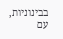בבינוניות, עם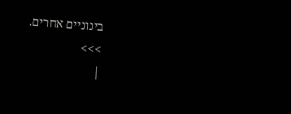בינוניים אחרים.
>>>
|